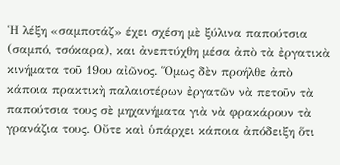Ἡ λέξη «σαμποτάζ» έχει σχέση μὲ ξύλινα παπούτσια (σαμπό, τσόκαρα), και ἀνεπτύχθη μέσα ἀπὸ τὰ ἐργατικὰ κινήματα τοῦ 19ου αἰῶνος. Ὅμως δὲν προήλθε ἀπὸ κάποια πρακτικὴ παλαιοτέρων ἐργατῶν νὰ πετοῦν τὰ παπούτσια τους σὲ μηχανήματα γιὰ νὰ φρακάρουν τὰ γρανάζια τους. Οὔτε καὶ ὑπάρχει κάποια ἀπόδειξη ὅτι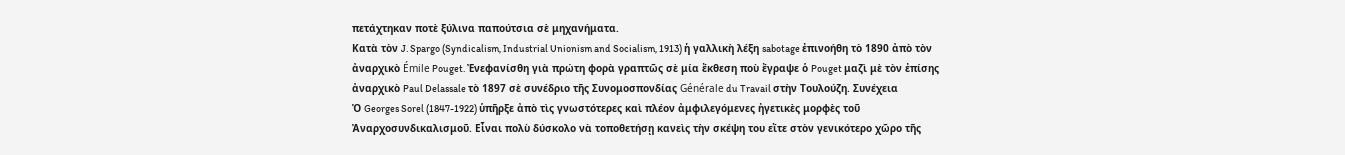πετάχτηκαν ποτὲ ξύλινα παπούτσια σὲ μηχανήματα.
Κατὰ τὸν J. Spargo (Syndicalism, Industrial Unionism and Socialism, 1913) ἡ γαλλικὴ λέξη sabotage ἐπινοήθη τὸ 1890 ἀπὸ τὸν ἀναρχικὸ Émile Pouget. Ἐνεφανίσθη γιὰ πρώτη φορὰ γραπτῶς σὲ μία ἔκθεση ποὺ ἔγραψε ὁ Pouget μαζὶ μὲ τὸν ἐπίσης ἀναρχικὸ Paul Delassale τὸ 1897 σὲ συνέδριο τῆς Συνομοσπονδίας Générale du Travail στὴν Τουλούζη. Συνέχεια
Ὁ Georges Sorel (1847-1922) ὑπῆρξε ἀπὸ τὶς γνωστότερες καὶ πλέον ἀμφιλεγόμενες ἠγετικὲς μορφὲς τοῦ Ἀναρχοσυνδικαλισμοῦ. Εἶναι πολὺ δύσκολο νὰ τοποθετήσῃ κανεὶς τὴν σκέψη του εἴτε στὸν γενικότερο χῶρο τῆς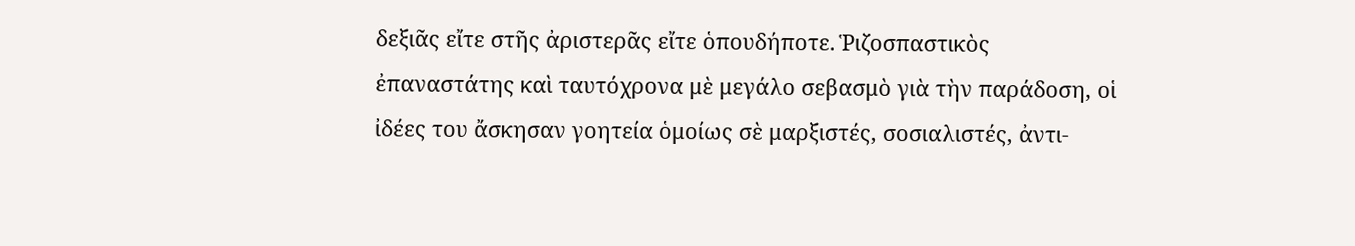δεξιᾶς εἴτε στῆς ἀριστερᾶς εἴτε ὁπουδήποτε. Ῥιζοσπαστικὸς ἐπαναστάτης καὶ ταυτόχρονα μὲ μεγάλο σεβασμὸ γιὰ τὴν παράδοση, οἱ ἰδέες του ἄσκησαν γοητεία ὁμοίως σὲ μαρξιστές, σοσιαλιστές, ἀντι-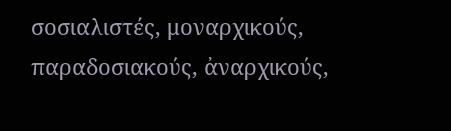σοσιαλιστές, μοναρχικούς, παραδοσιακούς, ἀναρχικούς,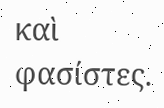καὶ φασίστες.